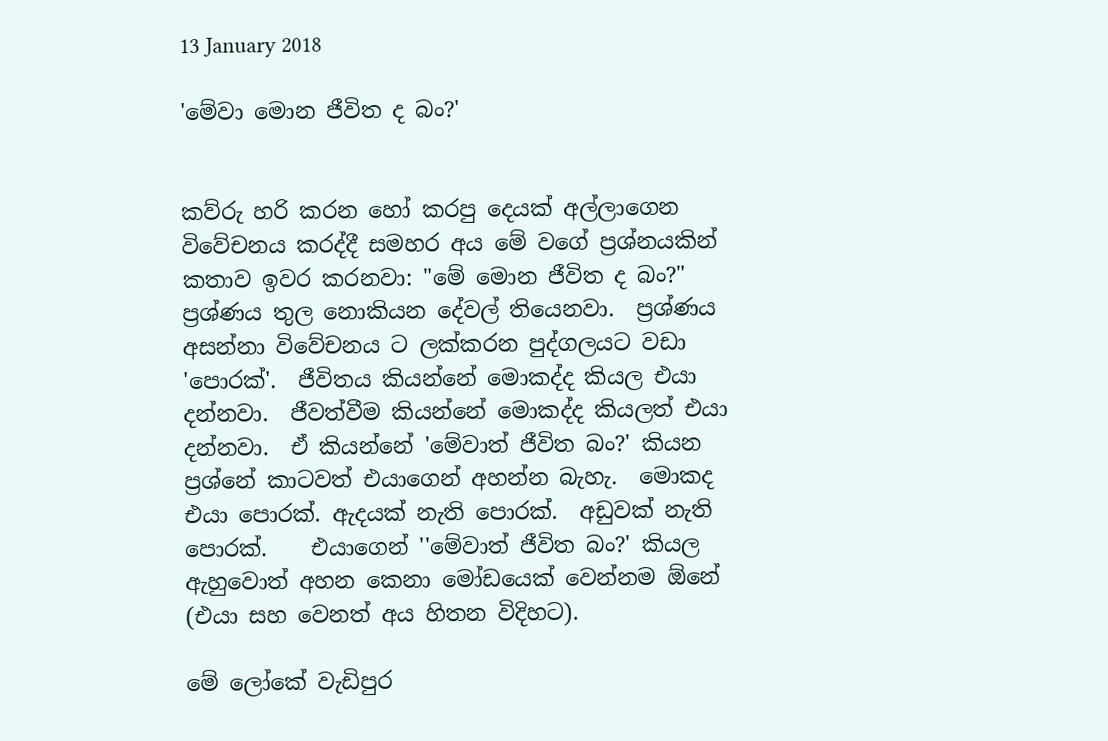13 January 2018

'මේවා මොන ජීවිත ද බං?'


කව්රු හරි කරන හෝ කරපු දෙයක් අල්ලාගෙන විවේචනය කරද්දී සමහර අය මේ වගේ ප්‍රශ්නයකින් කතාව ඉවර කරනවා: "මේ මොන ජීවිත ද බං?"  ප්‍රශ්ණය තුල නොකියන දේවල් තියෙනවා.  ප්‍රශ්ණය අසන්නා විවේචනය ට ලක්කරන පුද්ගලයට වඩා 'පොරක්'.  ජීවිතය කියන්නේ මොකද්ද කියල එයා දන්නවා.  ජීවත්වීම කියන්නේ මොකද්ද කියලත් එයා දන්නවා.  ඒ කියන්නේ 'මේවාත් ජීවිත බං?' කියන ප්‍රශ්නේ කාටවත් එයාගෙන් අහන්න බැහැ.  මොකද එයා පොරක්. ඇදයක් නැති පොරක්.  අඩුවක් නැති පොරක්.    එයාගෙන් ''මේවාත් ජීවිත බං?' කියල ඇහුවොත් අහන කෙනා මෝඩයෙක් වෙන්නම ඕනේ (එයා සහ වෙනත් අය හිතන විදිහට).

මේ ලෝකේ වැඩිපුර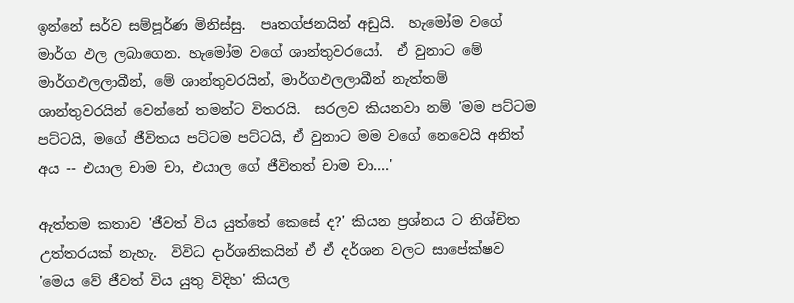ඉන්නේ සර්ව සම්පූර්ණ මිනිස්සු.  පෘතග්ජනයින් අඩුයි.  හැමෝම වගේ මාර්ග ඵල ලබාගෙන. හැමෝම වගේ ශාන්තුවරයෝ.  ඒ වුනාට මේ මාර්ගඵලලාබීන්, මේ ශාන්තුවරයින්, මාර්ගඵලලාබීන් නැත්තම් ශාන්තුවරයින් වෙන්නේ තමන්ට විතරයි.  සරලව කියනවා නම් 'මම පට්ටම පට්ටයි, මගේ ජීවිතය පට්ටම පට්ටයි, ඒ වුනාට මම වගේ නෙවෙයි අනිත් අය -- එයාල චාම චා, එයාල ගේ ජීවිතත් චාම චා....'

ඇත්තම කතාව 'ජීවත් විය යුත්තේ කෙසේ ද?' කියන ප්‍රශ්නය ට නිශ්චිත උත්තරයක් නැහැ.  විවිධ දාර්ශනිකයින් ඒ ඒ දර්ශන වලට සාපේක්ෂව 'මෙය වේ ජීවත් විය යුතු විදිහ' කියල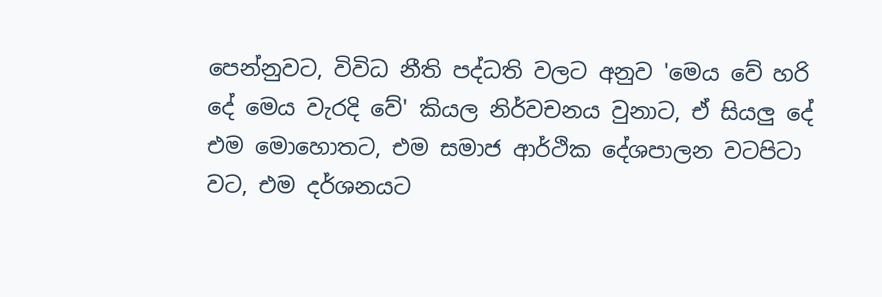පෙන්නුවට, විවිධ නීති පද්ධති වලට අනුව 'මෙය වේ හරි දේ මෙය වැරදි වේ' කියල නිර්වචනය වුනාට, ඒ සියලු දේ එම මොහොතට, එම සමාජ ආර්ථික දේශපාලන වටපිටා වට, එම දර්ශනයට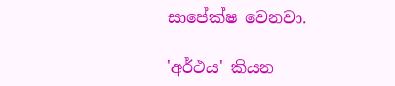සාපේක්ෂ වෙනවා.

'අර්ථය' කියන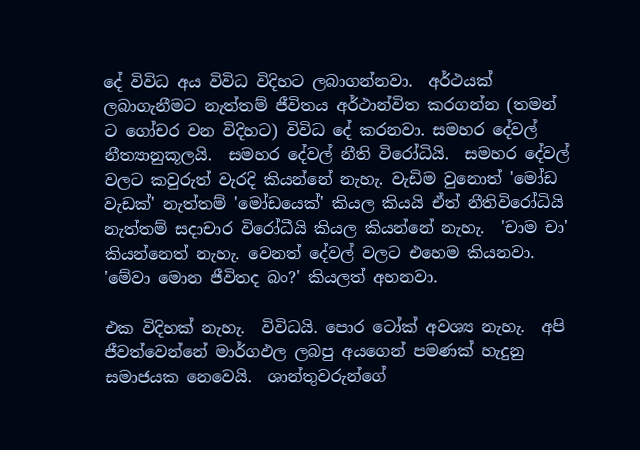දේ විවිධ අය විවිධ විදිහට ලබාගන්නවා.  අර්ථයක් ලබාගැනීමට නැත්තම් ජීවිතය අර්ථාන්විත කරගන්න (තමන් ට ගෝචර වන විදිහට) විවිධ දේ කරනවා. සමහර දේවල් නීත්‍යානුකූලයි.  සමහර දේවල් නීති විරෝධියි.  සමහර දේවල් වලට කවුරුත් වැරදි කියන්නේ නැහැ. වැඩිම වුනොත් 'මෝඩ වැඩක්' නැත්තම් 'මෝඩයෙක්' කියල කියයි ඒත් නීතිවිරෝධියි නැත්තම් සදාචාර විරෝධීයි කියල කියන්නේ නැහැ.  'චාම චා' කියන්නෙත් නැහැ. වෙනත් දේවල් වලට එහෙම කියනවා.  'මේවා මොන ජීවිතද බං?' කියලත් අහනවා.

එක විදිහක් නැහැ.  විවිධයි. පොර ටෝක් අවශ්‍ය නැහැ.  අපි ජීවත්වෙන්නේ මාර්ගඵල ලබපු අයගෙන් පමණක් හැදුනු සමාජයක නෙවෙයි.  ශාන්තුවරුන්ගේ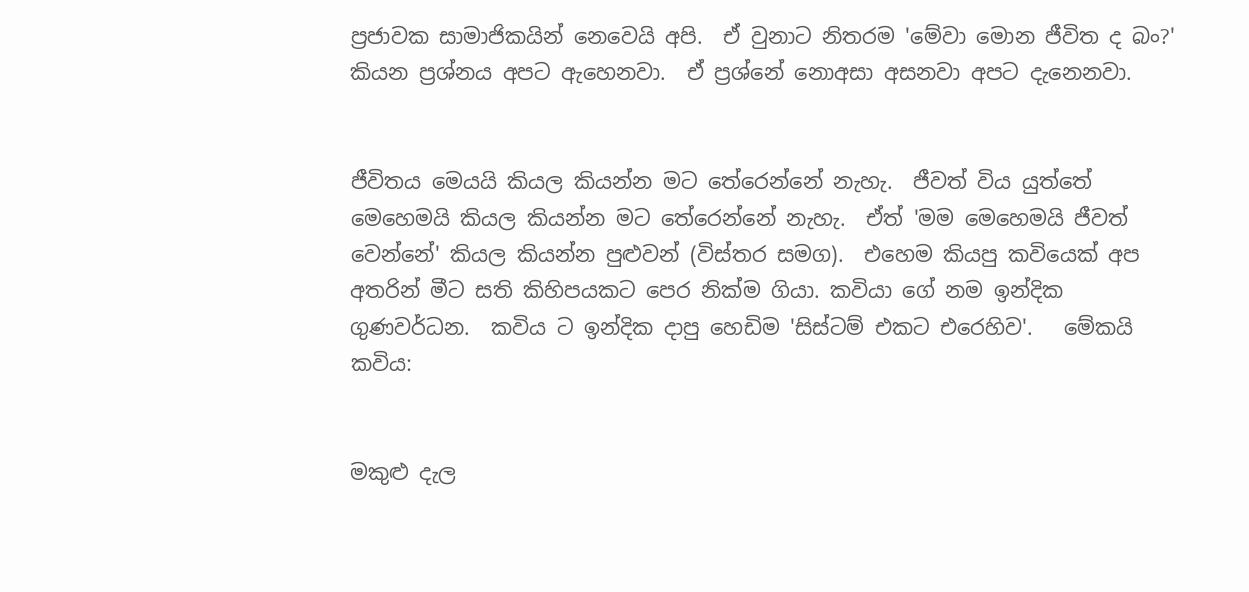ප්‍රජාවක සාමාජිකයින් නෙවෙයි අපි.  ඒ වුනාට නිතරම 'මේවා මොන ජීවිත ද බං?' කියන ප්‍රශ්නය අපට ඇහෙනවා.  ඒ ප්‍රශ්නේ නොඅසා අසනවා අපට දැනෙනවා.


ජීවිතය මෙයයි කියල කියන්න මට තේරෙන්නේ නැහැ.  ජීවත් විය යුත්තේ මෙහෙමයි කියල කියන්න මට තේරෙන්නේ නැහැ.  ඒත් 'මම මෙහෙමයි ජීවත් වෙන්නේ' කියල කියන්න පුළුවන් (විස්තර සමග).  එහෙම කියපු කවියෙක් අප අතරින් මීට සති කිහිපයකට පෙර නික්ම ගියා. කවියා ගේ නම ඉන්දික ගුණවර්ධන.  කවිය ට ඉන්දික දාපු හෙඩිම 'සිස්ටම් එකට එරෙහිව'.   මේකයි කවිය:


මකුළු දැල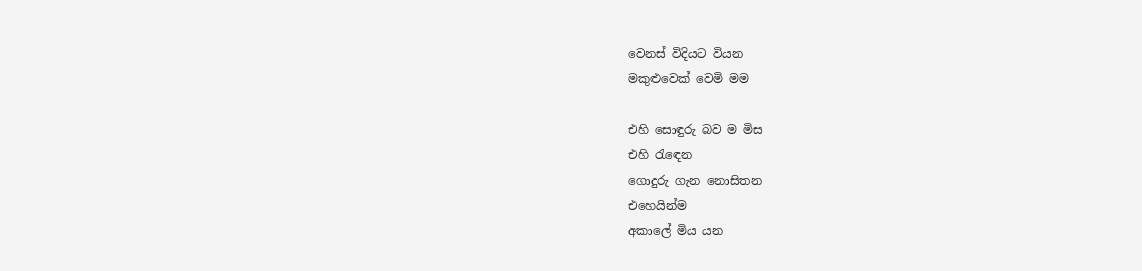වෙනස් විදියට වියන
මකුළුවෙක් වෙමි මම

එහි සොඳුරු බව ම මිස
එහි රැඳෙන
ගොදුරු ගැන නොසිතන
එහෙයින්ම
අකාලේ මිය යන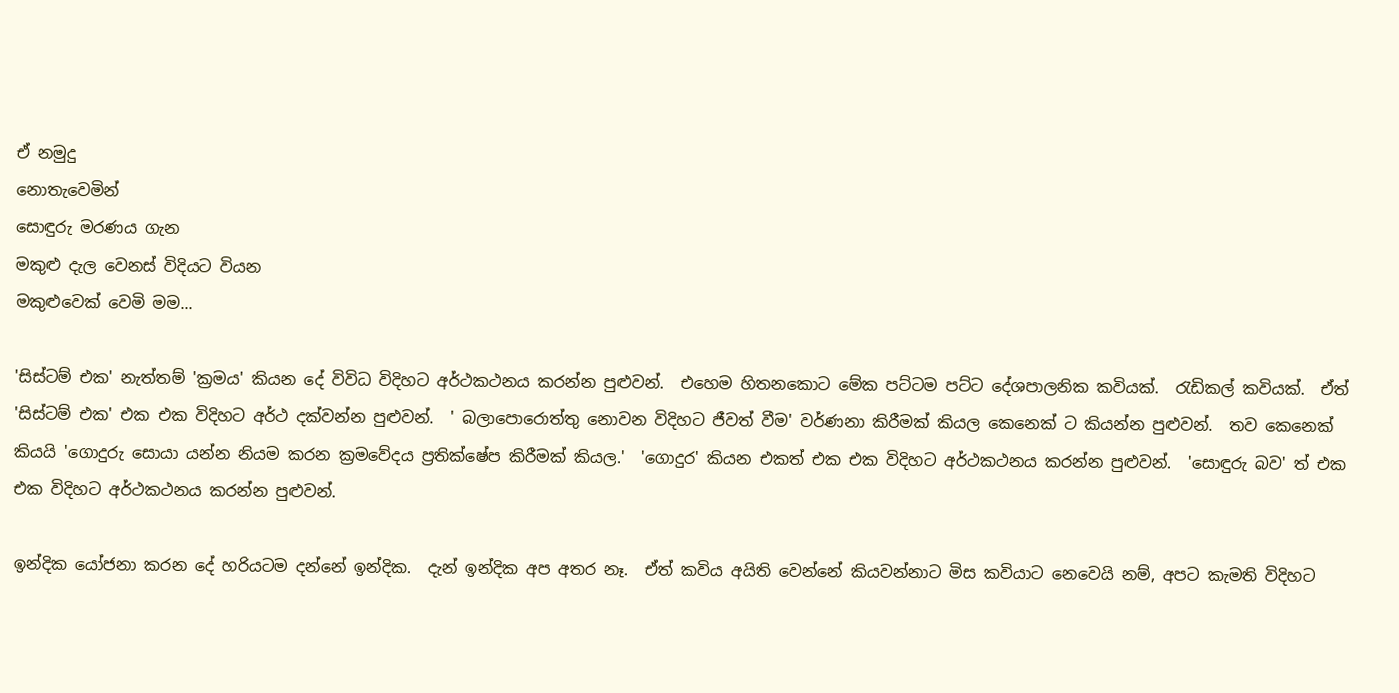ඒ නමුදු
නොතැවෙමින්
සොඳුරු මරණය ගැන
මකුළු දැල වෙනස් විදියට වියන
මකුළුවෙක් වෙමි මම...

'සිස්ටම් එක' නැත්තම් 'ක්‍රමය' කියන දේ විවිධ විදිහට අර්ථකථනය කරන්න පුළුවන්.  එහෙම හිතනකොට මේක පට්ටම පට්ට දේශපාලනික කවියක්.  රැඩිකල් කවියක්.  ඒත් 'සිස්ටම් එක' එක එක විදිහට අර්ථ දක්වන්න පුළුවන්.  ' බලාපොරොත්තු නොවන විදිහට ජීවත් වීම' වර්ණනා කිරීමක් කියල කෙනෙක් ට කියන්න පුළුවන්.  තව කෙනෙක් කියයි 'ගොදුරු සොයා යන්න නියම කරන ක්‍රමවේදය ප්‍රතික්ෂේප කිරීමක් කියල.'  'ගොදුර' කියන එකත් එක එක විදිහට අර්ථකථනය කරන්න පුළුවන්.  'සොඳුරු බව' ත් එක එක විදිහට අර්ථකථනය කරන්න පුළුවන්.

ඉන්දික යෝජනා කරන දේ හරියටම දන්නේ ඉන්දික.  දැන් ඉන්දික අප අතර නෑ.  ඒත් කවිය අයිති වෙන්නේ කියවන්නාට මිස කවියාට නෙවෙයි නම්, අපට කැමති විදිහට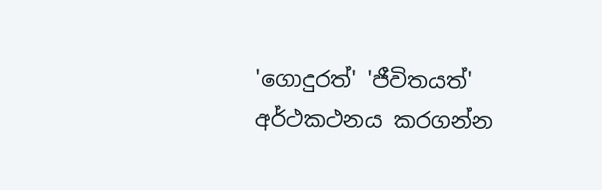'ගොදුරත්' 'ජීවිතයත්' අර්ථකථනය කරගන්න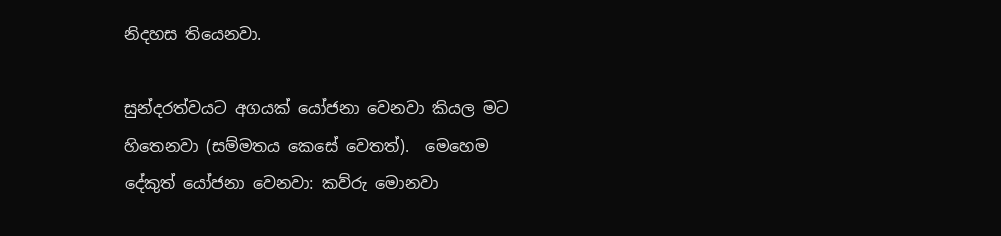නිදහස තියෙනවා.

සුන්දරත්වයට අගයක් යෝජනා වෙනවා කියල මට හිතෙනවා (සම්මතය කෙසේ වෙතත්).  මෙහෙම දේකුත් යෝජනා වෙනවා: කව්රු මොනවා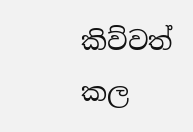කිව්වත් කල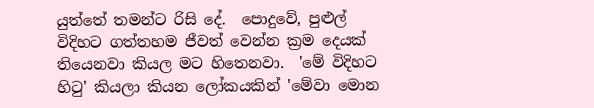යුත්තේ තමන්ට රිසි දේ.  පොදුවේ, පුළුල් විදිහට ගත්තහම ජීවත් වෙන්න ක්‍රම දෙයක් තියෙනවා කියල මට හිතෙනවා.  'මේ විදිහට හිටු' කියලා කියන ලෝකයකින් 'මේවා මොන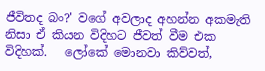ජීවිතද බං?' වගේ අවලාද අහන්න අකමැති නිසා ඒ කියන විදිහට ජීවත් වීම එක විදිහක්.   ලෝකේ මොනවා කිව්වත්,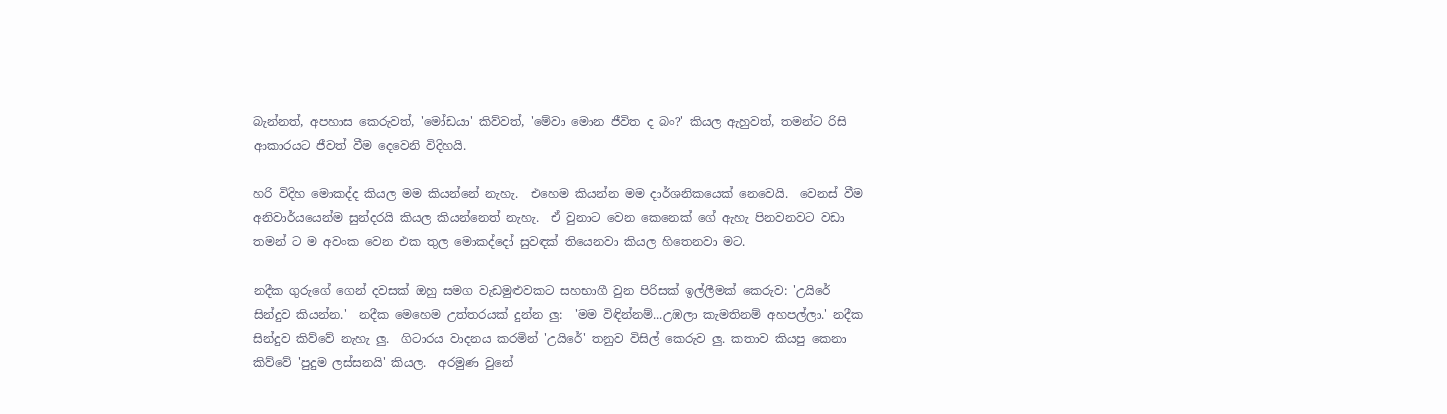බැන්නත්, අපහාස කෙරුවත්, 'මෝඩයා' කිව්වත්, 'මේවා මොන ජීවිත ද බං?' කියල ඇහුවත්, තමන්ට රිසි ආකාරයට ජීවත් වීම දෙවෙනි විදිහයි.

හරි විදිහ මොකද්ද කියල මම කියන්නේ නැහැ.  එහෙම කියන්න මම දාර්ශනිකයෙක් නෙවෙයි.  වෙනස් වීම අනිවාර්යයෙන්ම සුන්දරයි කියල කියන්නෙත් නැහැ.  ඒ වුනාට වෙන කෙනෙක් ගේ ඇහැ පිනවනවට වඩා තමන් ට ම අවංක වෙන එක තුල මොකද්දෝ සුවඳක් තියෙනවා කියල හිතෙනවා මට.

නදීක ගුරුගේ ගෙන් දවසක් ඔහු සමග වැඩමුළුවකට සහභාගී වුන පිරිසක් ඉල්ලීමක් කෙරුව: 'උයිරේ සින්දුව කියන්න.'  නදීක මෙහෙම උත්තරයක් දුන්න ලු:  'මම විඳින්නම්...උඹලා කැමතිනම් අහපල්ලා.' නදීක සින්දුව කිව්වේ නැහැ ලු.  ගිටාරය වාදනය කරමින් 'උයිරේ' තනුව විසිල් කෙරුව ලු. කතාව කියපු කෙනා කිව්වේ 'පුදුම ලස්සනයි' කියල.  අරමුණ වුනේ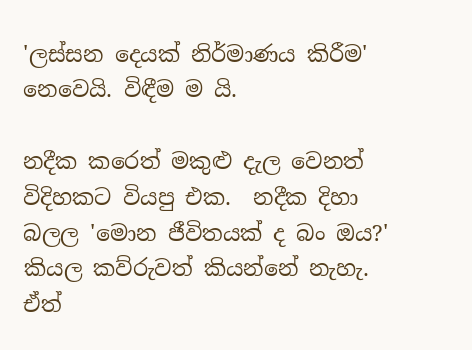'ලස්සන දෙයක් නිර්මාණය කිරීම' නෙවෙයි. විඳීම ම යි.

නදීක කරෙත් මකුළු දැල වෙනත් විදිහකට වියපු එක.  නදීක දිහා බලල 'මොන ජීවිතයක් ද බං ඔය?' කියල කව්රුවත් කියන්නේ නැහැ.  ඒත්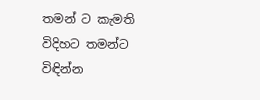තමන් ට කැමති විදිහට තමන්ට විඳින්න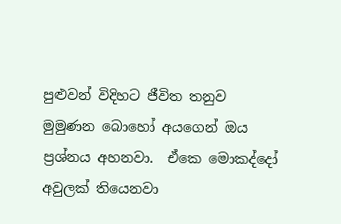පුළුවන් විදිහට ජීවිත තනුව මුමුණන බොහෝ අයගෙන් ඔය ප්‍රශ්නය අහනවා.  ඒකෙ මොකද්දෝ අවුලක් තියෙනවා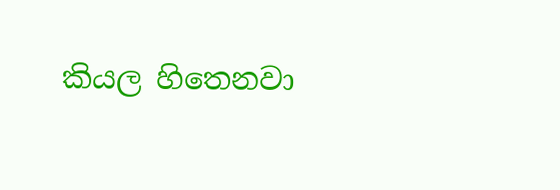කියල හිතෙනවා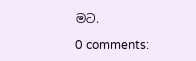මට.

0 comments: